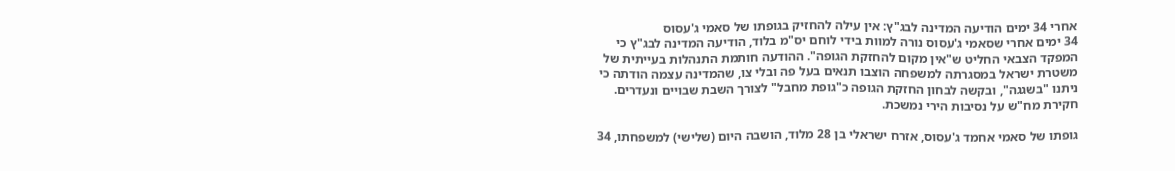אחרי 34 ימים הודיעה המדינה לבג"ץ: אין עילה להחזיק בגופתו של סאמי ג'עסוס
34 ימים אחרי שסאמי ג'עסוס נורה למוות בידי לוחם יס"מ בלוד, הודיעה המדינה לבג"ץ כי המפקד הצבאי החליט ש"אין מקום להחזקת הגופה". ההודעה חותמת התנהלות בעייתית של משטרת ישראל במסגרתה למשפחה הוצבו תנאים בעל פה ובלי צו, שהמדינה עצמה הודתה כי ניתנו "בשגגה", ובקשה לבחון החזקת הגופה כ"גופת מחבל" לצורך השבת שבויים ונעדרים. חקירת מח"ש על נסיבות הירי נמשכת.

גופתו של סאמי אחמד ג'עסוס, אזרח ישראלי בן 28 מלוד, הושבה היום (שלישי) למשפחתו, 34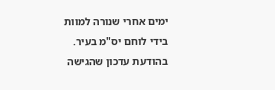ימים אחרי שנורה למוות בידי לוחם יס"מ בעיר. בהודעת עדכון שהגישה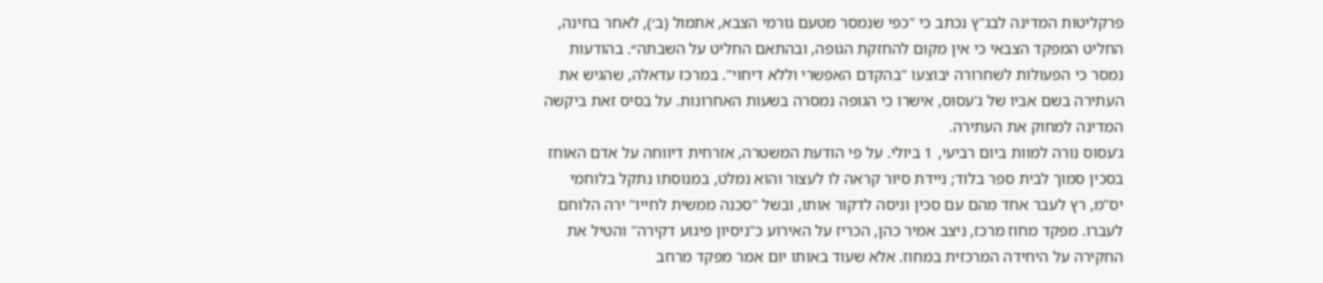פרקליטות המדינה לבג"ץ נכתב כי "כפי שנמסר מטעם גורמי הצבא, אתמול (ב׳), לאחר בחינה, החליט המפקד הצבאי כי אין מקום להחזקת הגופה, ובהתאם החליט על השבתה״. בהודעות נמסר כי הפעולות לשחרורה יבוצעו "בהקדם האפשרי וללא דיחוי". במרכז עדאלה, שהגיש את העתירה בשם אביו של ג'עסוס, אישרו כי הגופה נמסרה בשעות האחרונות. על בסיס זאת ביקשה המדינה למחוק את העתירה.
ג'עסוס נורה למוות ביום רביעי, 1 ביולי. על פי הודעת המשטרה, אזרחית דיווחה על אדם האוחז בסכין סמוך לבית ספר בלוד; ניידת סיור קראה לו לעצור והוא נמלט, במנוסתו נתקל בלוחמי יס"מ, רץ לעבר אחד מהם עם סכין וניסה לדקור אותו, ובשל "סכנה ממשית לחייו" ירה הלוחם לעברו. מפקד מחוז מרכז, ניצב אמיר כהן, הכריז על האירוע כ"ניסיון פיגוע דקירה" והטיל את החקירה על היחידה המרכזית במחוז. אלא שעוד באותו יום אמר מפקד מרחב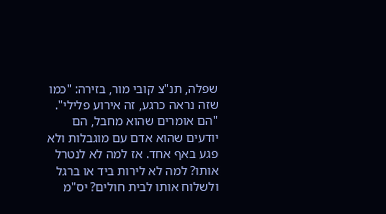שפלה, תנ"צ קובי מור, בזירה: "כמו שזה נראה כרגע, זה אירוע פלילי".
"הם אומרים שהוא מחבל, הם יודעים שהוא אדם עם מוגבלות ולא פגע באף אחד. אז למה לא לנטרל אותו? למה לא לירות ביד או ברגל ולשלוח אותו לבית חולים? יס"מ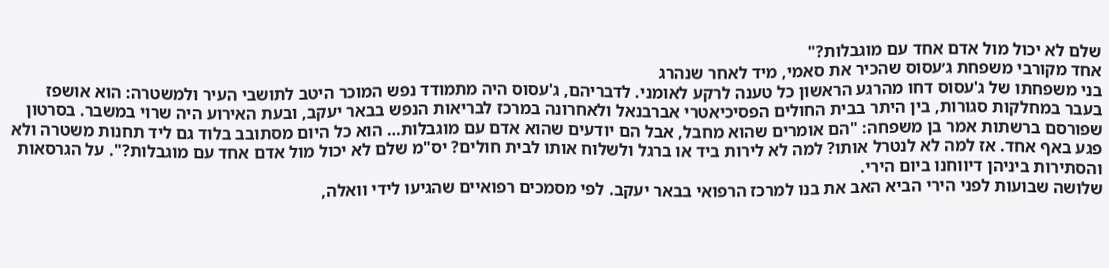שלם לא יכול מול אדם אחד עם מוגבלות?"
אחד מקורבי משפחת ג׳עסוס שהכיר את סאמי, מיד לאחר שנהרג
בני משפחתו של ג'עסוס דחו מהרגע הראשון כל טענה לרקע לאומני. לדבריהם, ג'עסוס היה מתמודד נפש המוכר היטב לתושבי העיר ולמשטרה: הוא אושפז בעבר במחלקות סגורות, בין היתר בבית החולים הפסיכיאטרי אברבנאל ולאחרונה במרכז לבריאות הנפש בבאר יעקב, ובעת האירוע היה שרוי במשבר. בסרטון שפורסם ברשתות אמר בן משפחה: "הם אומרים שהוא מחבל, אבל הם יודעים שהוא אדם עם מוגבלות… הוא כל היום מסתובב בלוד גם ליד תחנות משטרה ולא פגע באף אחד. אז למה לא לנטרל אותו? למה לא לירות ביד או ברגל ולשלוח אותו לבית חולים? יס"מ שלם לא יכול מול אדם אחד עם מוגבלות?". על הגרסאות והסתירות ביניהן דיווחנו ביום הירי.
שלושה שבועות לפני הירי הביא האב את בנו למרכז הרפואי בבאר יעקב. לפי מסמכים רפואיים שהגיעו לידי וואלה,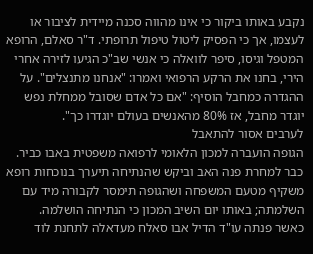נקבע באותו ביקור כי אינו מהווה סכנה מיידית לציבור או לעצמו, אך כי הפסיק ליטול טיפול תרופתי. ד"ר סאלם, הרופא המטפל וגיסו, סיפר לוואלה כי אנשי שב"כ הגיעו לזירה אחרי הירי, בחנו את הרקע הרפואי ואמרו: "אנחנו מתנצלים". על ההגדרה כמחבל הוסיף: "אם כל אדם שסובל ממחלת נפש יוגדר מחבל, אז 80% מהאנשים בעולם יוגדרו כך".
לערבים אסור להתאבל
הגופה הועברה למכון הלאומי לרפואה משפטית באבו כביר. כבר למחרת פנה האב וביקש שהנתיחה תיערך בנוכחות רופא משקיף מטעם המשפחה ושהגופה תימסר לקבורה מיד עם השלמתה; באותו יום השיב המכון כי הנתיחה הושלמה.
כאשר פנתה עו"ד הדיל אבו סאלח מעדאלה לתחנת לוד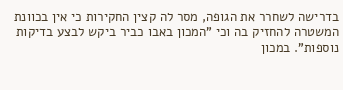בדרישה לשחרר את הגופה, מסר לה קצין החקירות כי אין בכוונת המשטרה להחזיק בה וכי "המכון באבו כביר ביקש לבצע בדיקות נוספות". במכון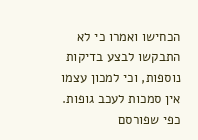הכחישו ואמרו כי לא התבקשו לבצע בדיקות נוספות, וכי למכון עצמו אין סמכות לעכב גופות.
כפי שפורסם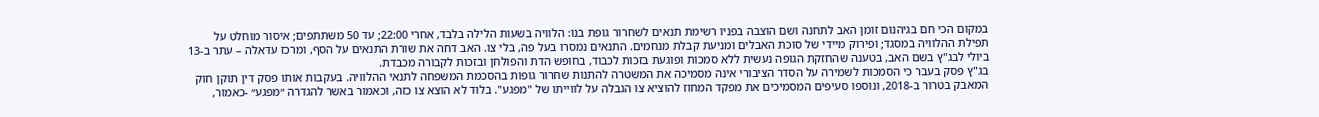במקום הכי חם בגיהנום זומן האב לתחנה ושם הוצבה בפניו רשימת תנאים לשחרור גופת בנו: הלוויה בשעות הלילה בלבד, אחרי 22:00; עד 50 משתתפים; איסור מוחלט על תפילת ההלוויה במסגד; ופירוק מיידי של סוכת האבלים ומניעת קבלת מנחמים. התנאים נמסרו בעל פה, בלי צו. האב דחה את שורת התנאים על הסף, ומרכז עדאלה – עתר ב-13 ביולי לבג"ץ בשם האב, בטענה שהחזקת הגופה נעשית ללא סמכות ופוגעת בזכות לכבוד, בחופש הדת והפולחן ובזכות לקבורה מכבדת.
בג"ץ פסק בעבר כי הסמכות לשמירה על הסדר הציבורי אינה מסמיכה את המשטרה להתנות שחרור גופות בהסכמת המשפחה לתנאי ההלוויה. בעקבות אותו פסק דין תוקן חוק המאבק בטרור ב-2018, ונוספו סעיפים המסמיכים את מפקד המחוז להוציא צו הגבלה על לווייתו של "מפגע". בלוד לא הוצא צו כזה, וכאמור באשר להגדרה ״מפגע״ -כאמור,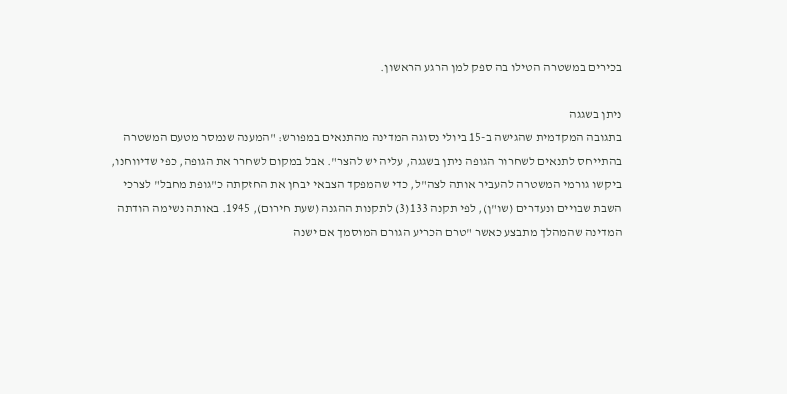בכירים במשטרה הטילו בה ספק למן הרגע הראשון.

ניתן בשגגה
בתגובה המקדמית שהגישה ב-15 ביולי נסוגה המדינה מהתנאים במפורש: "המענה שנמסר מטעם המשטרה בהתייחס לתנאים לשחרור הגופה ניתן בשגגה, עליה יש להצר". אבל במקום לשחרר את הגופה, כפי שדיווחנו, ביקשו גורמי המשטרה להעביר אותה לצה"ל, כדי שהמפקד הצבאי יבחן את החזקתה כ"גופת מחבל" לצרכי השבת שבויים ונעדרים (שו"ן), לפי תקנה 133(3) לתקנות ההגנה (שעת חירום), 1945. באותה נשימה הודתה המדינה שהמהלך מתבצע כאשר "טרם הכריע הגורם המוסמך אם ישנה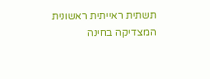תשתית ראייתית ראשונית המצדיקה בחינה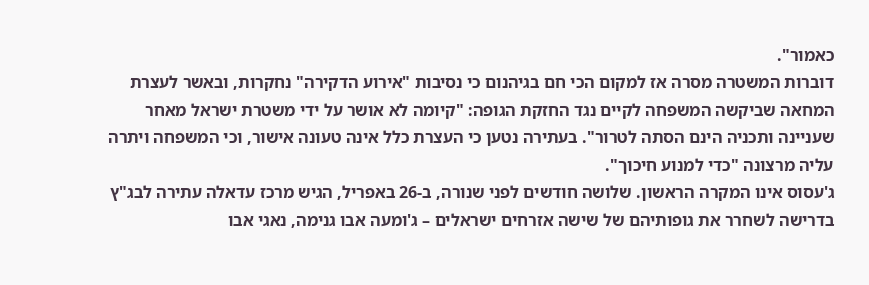כאמור".
דוברות המשטרה מסרה אז למקום הכי חם בגיהנום כי נסיבות "אירוע הדקירה" נחקרות, ובאשר לעצרת המחאה שביקשה המשפחה לקיים נגד החזקת הגופה: "קיומה לא אושר על ידי משטרת ישראל מאחר שעניינה ותכניה הינם הסתה לטרור". בעתירה נטען כי העצרת כלל אינה טעונה אישור, וכי המשפחה ויתרה עליה מרצונה "כדי למנוע חיכוך".
ג'עסוס אינו המקרה הראשון. שלושה חודשים לפני שנורה, ב-26 באפריל, הגיש מרכז עדאלה עתירה לבג"ץ בדרישה לשחרר את גופותיהם של שישה אזרחים ישראלים – ג'ומעה אבו גנימה, נאגי אבו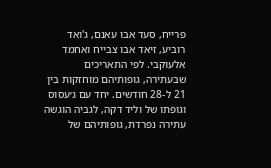פרייח, סעד אבו עאנם, ג'ואד רוביע, זיאד אבו צבייח ואחמד אלעוקבי. לפי התאריכים שבעתירה, גופותיהם מוחזקות בין 21 ל-28 חודשים. יחד עם ג׳עסוס וגופתו של וליד דקה, לגביה הוגשה עתירה נפרדת, גופותיהם של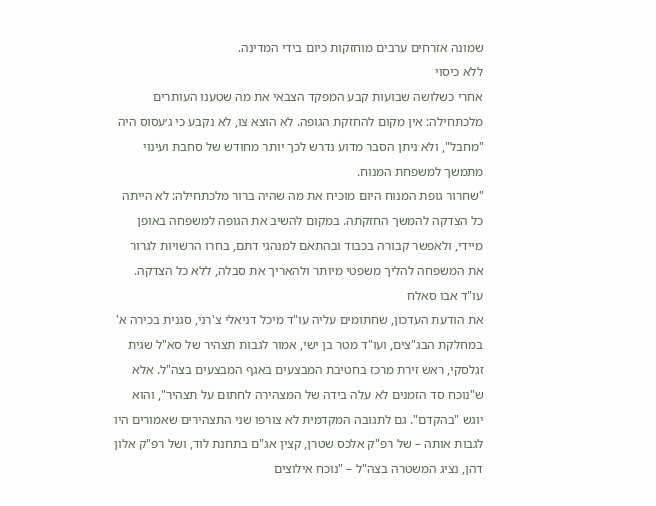שמונה אזרחים ערבים מוחזקות כיום בידי המדינה.
ללא כיסוי
אחרי כשלושה שבועות קבע המפקד הצבאי את מה שטענו העותרים מלכתחילה: אין מקום להחזקת הגופה. לא הוצא צו, לא נקבע כי ג׳עסוס היה "מחבל", ולא ניתן הסבר מדוע נדרש לכך יותר מחודש של סחבת ועינוי מתמשך למשפחת המנוח.
"שחרור גופת המנוח היום מוכיח את מה שהיה ברור מלכתחילה: לא הייתה כל הצדקה להמשך החזקתה. במקום להשיב את הגופה למשפחה באופן מיידי, ולאפשר קבורה בכבוד ובהתאם למנהגי דתם, בחרו הרשויות לגרור את המשפחה להליך משפטי מיותר ולהאריך את סבלה, ללא כל הצדקה.
עו"ד אבו סאלח
את הודעת העדכון, שחתומים עליה עו"ד מיכל דניאלי צ'רני, סגנית בכירה א' במחלקת הבג"צים, ועו"ד מטר בן ישי, אמור לגבות תצהיר של סא"ל שגית זגלסקי, ראש זירת מרכז בחטיבת המבצעים באגף המבצעים בצה"ל. אלא ש"נוכח סד הזמנים לא עלה בידה של המצהירה לחתום על תצהיר", והוא יוגש "בהקדם". גם לתגובה המקדמית לא צורפו שני התצהירים שאמורים היו לגבות אותה – של רפ"ק אלכס שטרן, קצין אג"ם בתחנת לוד, ושל רפ"ק אלון דהן, נציג המשטרה בצה"ל – "נוכח אילוצים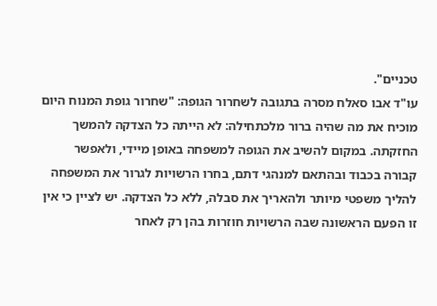טכניים".
עו"ד אבו סאלח מסרה בתגובה לשחרור הגופה: "שחרור גופת המנוח היום מוכיח את מה שהיה ברור מלכתחילה: לא הייתה כל הצדקה להמשך החזקתה. במקום להשיב את הגופה למשפחה באופן מיידי, ולאפשר קבורה בכבוד ובהתאם למנהגי דתם, בחרו הרשויות לגרור את המשפחה להליך משפטי מיותר ולהאריך את סבלה, ללא כל הצדקה. יש לציין כי אין זו הפעם הראשונה שבה הרשויות חוזרות בהן רק לאחר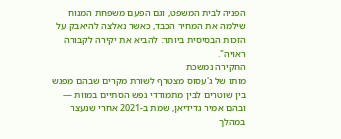הפניה לבית המשפט, וגם הפעם משפחת המנוח שילמה את המחיר הכבד, כאשר נאלצה להיאבק על הזכות הבסיסית ביותר: להביא את יקירה לקבורה ראויה".
החקירה נמשכת
מותו של ג'עסוס מצטרף לשורת מקרים שבהם מפגש בין שוטרים לבין מתמודדי נפש הסתיים במוות — ובהם אמיר גדידיאן, שמת ב-2021 אחרי שנעצר במהלך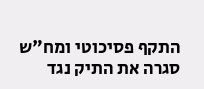התקף פסיכוטי ומח"ש סגרה את התיק נגד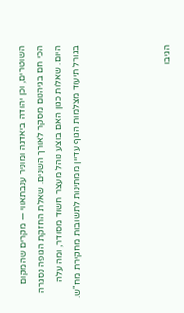השוטרים, וכן יהודה ביאדגה ומוניר ענבתאווי — מקרים שהמקום הכי חם בגיהנום מסקר לאורך השנים. שאלת החזקת הגופה נסגרה היום. שאלות כגון האם בוצע נוהל מעצר חשוד מסודר, ומה עלה בגורל תיעוד מצלמות הגוף עדיין ממתינות לתשובות מחקירת מח"ש.




הגיבו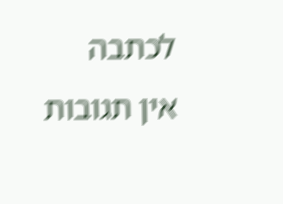לכתבה
אין תגובות